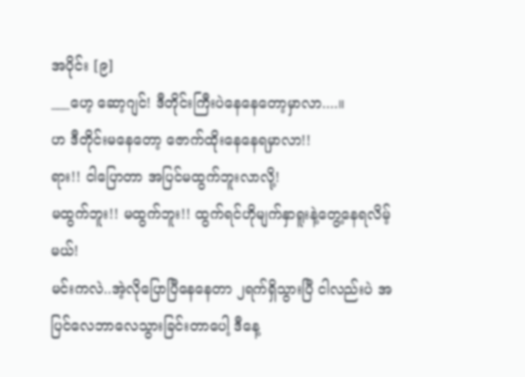အပိုင်း [၉]
___ဟေ့ ဆော့ဂျင်! ဒီတိုင်းကြီးပဲနေနေတော့မှာလာ....။
ဟ ဒီတိုင်းမနေတော့ ဇောက်ထိုးနေနေရမှာလာ!!
ရား!! ငါပြောတာ အပြင်မထွက်ဘူးလာလို့!
မထွက်ဘူး!! မထွက်ဘူး!! ထွက်ရင်ဟိုမျက်နှာရူးနဲ့တွေ့နေရလိမ့်မယ်!
မင်းကလဲ..အဲ့လိုပြောပြီနေနေတာ ၂ရက်ရှိသွားပြီ ငါလည်းပဲ အပြင်လေဘာလေသွားခြင်းတာပေါ့ ဒီနေ့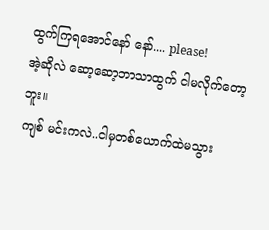ထွက်ကြရအောင်နော် နော်.... please!
အဲ့ဆိုလဲ ဆော့ဆော့ဘာသာထွက် ငါမလိုက်တော့ဘူး။
ကျစ် မင်းကလဲ..ငါမှတစ်ယောက်ထဲမသွား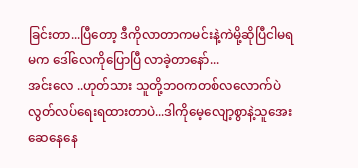ခြင်းတာ...ပြီတော့ ဒီကိုလာတာကမင်းနဲ့ကဲမို့ဆိုပြီငါမရမက ဒေါ်လေကိုပြောပြီ လာခဲ့တာနော်...
အင်းလေ ..ဟုတ်သား သူတို့ဘဝကတစ်လလောက်ပဲ လွတ်လပ်ရေးရထားတာပဲ...ဒါကိုမေ့လျော့စွာနဲ့သူအေးဆေနေနေ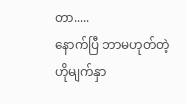တာ.....
နောက်ပြီ ဘာမဟုတ်တဲ့ဟိုမျက်နှာ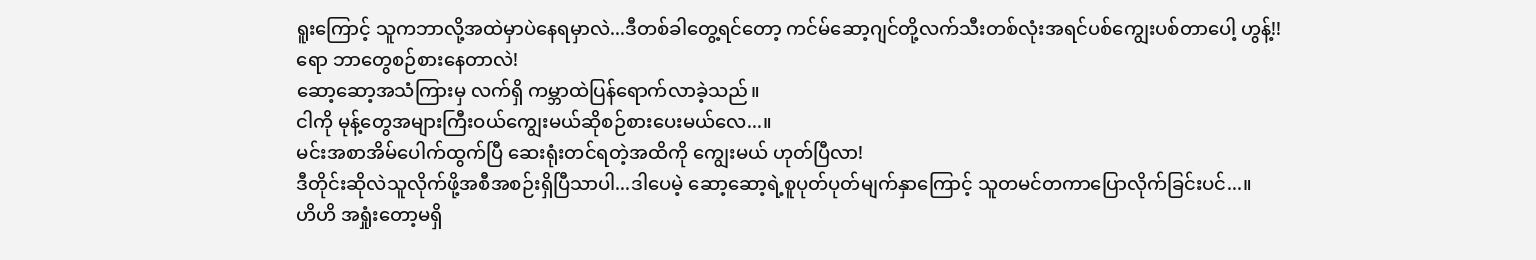ရူးကြောင့် သူကဘာလို့အထဲမှာပဲနေရမှာလဲ...ဒီတစ်ခါတွေ့ရင်တော့ ကင်မ်ဆော့ဂျင်တို့လက်သီးတစ်လုံးအရင်ပစ်ကျွေးပစ်တာပေါ့ ဟွန့်!!
ရော ဘာတွေစဉ်စားနေတာလဲ!
ဆော့ဆော့အသံကြားမှ လက်ရှိ ကမ္ဘာထဲပြန်ရောက်လာခဲ့သည်။
ငါကို မုန့်တွေအများကြီးဝယ်ကျွေးမယ်ဆိုစဉ်စားပေးမယ်လေ...။
မင်းအစာအိမ်ပေါက်ထွက်ပြီ ဆေးရုံးတင်ရတဲ့အထိကို ကျွေးမယ် ဟုတ်ပြီလာ!
ဒီတိုင်းဆိုလဲသူလိုက်ဖို့အစီအစဉ်းရှိပြီသာပါ...ဒါပေမဲ့ ဆော့ဆော့ရဲ့စူပုတ်ပုတ်မျက်နှာကြောင့် သူတမင်တကာပြောလိုက်ခြင်းပင်...။
ဟိဟိ အရှုံးတော့မရှိ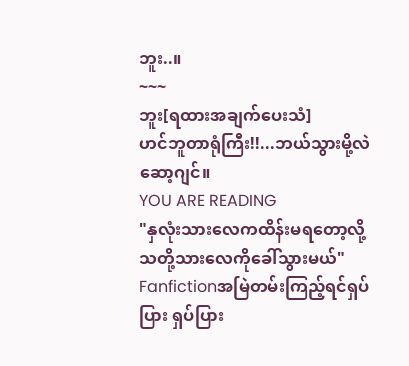ဘူး..။
~~~
ဘူး[ရထားအချက်ပေးသံ]
ဟင်ဘူတာရုံကြီး!!...ဘယ်သွားမို့လဲ ဆော့ဂျင်။
YOU ARE READING
"နှလုံးသားလေကထိန်းမရတော့လို့ သတို့သားလေကိုခေါ်သွားမယ်"
Fanfictionအမြဲတမ်းကြည့်ရင်ရှပ်ပြား ရှပ်ပြား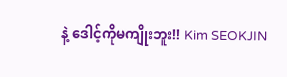နဲ့ ဒေါင့်ကိုမကျိုးဘူး!! Kim SEOKJIN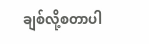ချစ်လို့စတာပါ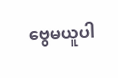ဗွေမယူပါ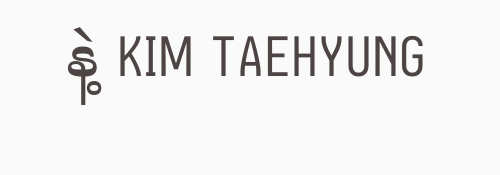နဲ့ KIM TAEHYUNG